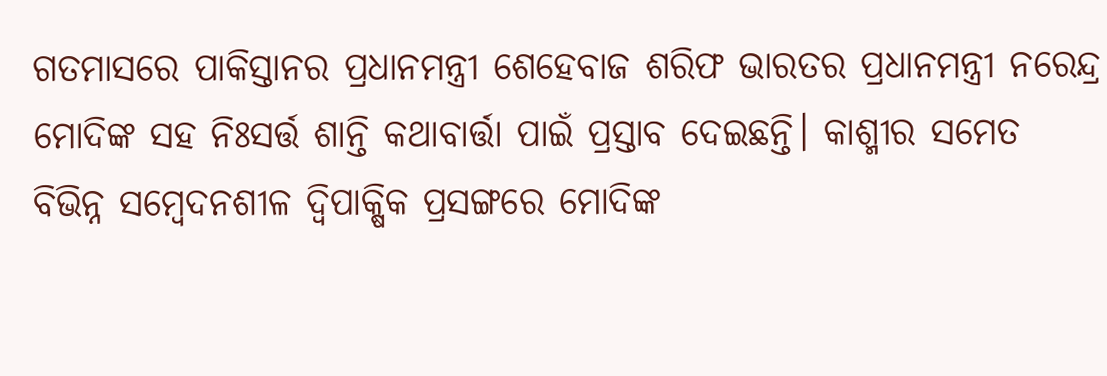ଗତମାସରେ ପାକିସ୍ତାନର ପ୍ରଧାନମନ୍ତ୍ରୀ ଶେହେବାଜ ଶରିଫ ଭାରତର ପ୍ରଧାନମନ୍ତ୍ରୀ ନରେନ୍ଦ୍ର ମୋଦିଙ୍କ ସହ ନିଃସର୍ତ୍ତ ଶାନ୍ତି କଥାବାର୍ତ୍ତା ପାଇଁ ପ୍ରସ୍ତାବ ଦେଇଛନ୍ତି। କାଶ୍ମୀର ସମେତ ବିଭିନ୍ନ ସମ୍ବେଦନଶୀଳ ଦ୍ୱିପାକ୍ଷିକ ପ୍ରସଙ୍ଗରେ ମୋଦିଙ୍କ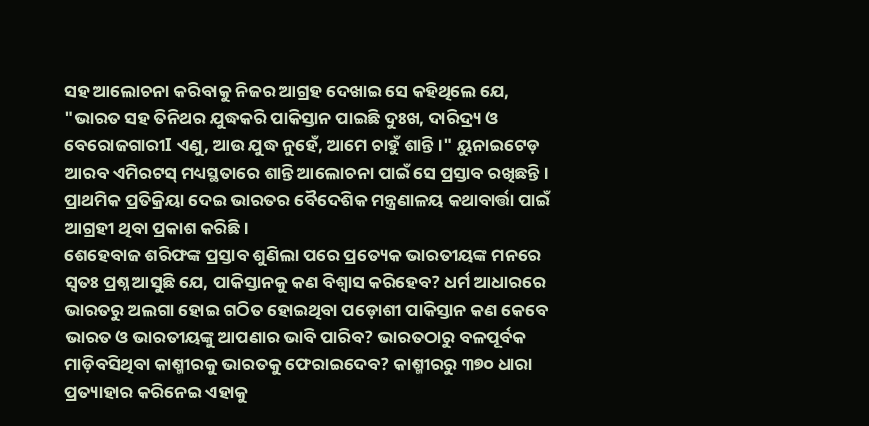ସହ ଆଲୋଚନା କରିବାକୁ ନିଜର ଆଗ୍ରହ ଦେଖାଇ ସେ କହିଥିଲେ ଯେ, "ଭାରତ ସହ ତିନିଥର ଯୁଦ୍ଧକରି ପାକିସ୍ତାନ ପାଇଛି ଦୁଃଖ, ଦାରିଦ୍ର୍ୟ ଓ ବେରୋଜଗାରୀI ଏଣୁ, ଆଉ ଯୁଦ୍ଧ ନୁହେଁ, ଆମେ ଚାହୁଁ ଶାନ୍ତି।" ୟୁନାଇଟେଡ଼ ଆରବ ଏମିରଟସ୍ ମଧ୍ୟସ୍ଥତାରେ ଶାନ୍ତି ଆଲୋଚନା ପାଇଁ ସେ ପ୍ରସ୍ତାବ ରଖିଛନ୍ତି। ପ୍ରାଥମିକ ପ୍ରତିକ୍ରିୟା ଦେଇ ଭାରତର ବୈଦେଶିକ ମନ୍ତ୍ରଣାଳୟ କଥାବାର୍ତ୍ତା ପାଇଁ ଆଗ୍ରହୀ ଥିବା ପ୍ରକାଶ କରିଛି।
ଶେହେବାଜ ଶରିଫଙ୍କ ପ୍ରସ୍ତାବ ଶୁଣିଲା ପରେ ପ୍ରତ୍ୟେକ ଭାରତୀୟଙ୍କ ମନରେ ସ୍ୱତଃ ପ୍ରଶ୍ନ ଆସୁଛି ଯେ, ପାକିସ୍ତାନକୁ କଣ ବିଶ୍ୱାସ କରିହେବ? ଧର୍ମ ଆଧାରରେ ଭାରତରୁ ଅଲଗା ହୋଇ ଗଠିତ ହୋଇଥିବା ପଡ଼ୋଶୀ ପାକିସ୍ତାନ କଣ କେବେ ଭାରତ ଓ ଭାରତୀୟଙ୍କୁ ଆପଣାର ଭାବି ପାରିବ? ଭାରତଠାରୁ ବଳପୂର୍ବକ ମାଡ଼ିବସିଥିବା କାଶ୍ମୀରକୁ ଭାରତକୁ ଫେରାଇଦେବ? କାଶ୍ମୀରରୁ ୩୭୦ ଧାରା ପ୍ରତ୍ୟାହାର କରିନେଇ ଏହାକୁ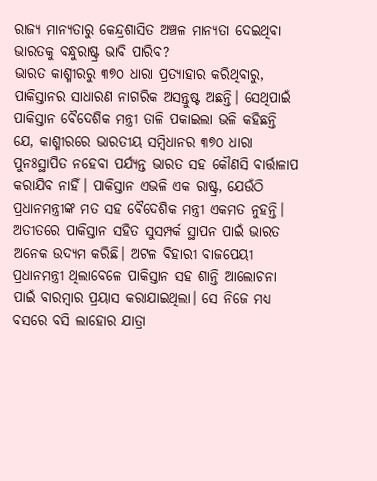ରାଜ୍ୟ ମାନ୍ୟତାରୁ କେନ୍ଦ୍ରଶାସିତ ଅଞ୍ଚଳ ମାନ୍ୟତା ଦେଇଥିବା ଭାରତକୁ ବନ୍ଧୁରାଷ୍ଟ୍ର ଭାବି ପାରିବ?
ଭାରତ କାଶ୍ମୀରରୁ ୩୭୦ ଧାରା ପ୍ରତ୍ୟାହାର କରିଥିବାରୁ, ପାକିସ୍ତାନର ସାଧାରଣ ନାଗରିକ ଅସନ୍ତୁଷ୍ଟ ଅଛନ୍ତି। ସେଥିପାଇଁ ପାକିସ୍ତାନ ବୈଦେଶିକ ମନ୍ତ୍ରୀ ତାଳି ପକାଇଲା ଭଳି କହିଛନ୍ତି ଯେ, କାଶ୍ମୀରରେ ଭାରତୀୟ ସମ୍ବିଧାନର ୩୭୦ ଧାରା ପୁନଃସ୍ଥାପିତ ନହେବା ପର୍ଯ୍ୟନ୍ତ ଭାରତ ସହ କୌଣସି ବାର୍ତ୍ତାଳାପ କରାଯିବ ନାହିଁ। ପାକିସ୍ତାନ ଏଭଳି ଏକ ରାଷ୍ଟ୍ର, ଯେଉଁଠି ପ୍ରଧାନମନ୍ତ୍ରୀଙ୍କ ମତ ସହ ବୈଦେଶିକ ମନ୍ତ୍ରୀ ଏକମତ ନୁହନ୍ତି। ଅତୀତରେ ପାକିସ୍ତାନ ସହିତ ସୁସମ୍ପର୍କ ସ୍ଥାପନ ପାଇଁ ଭାରତ ଅନେକ ଉଦ୍ୟମ କରିଛି। ଅଟଳ ବିହାରୀ ବାଜପେୟୀ ପ୍ରଧାନମନ୍ତ୍ରୀ ଥିଲାବେଳେ ପାକିସ୍ତାନ ସହ ଶାନ୍ତି ଆଲୋଚନା ପାଇଁ ବାରମ୍ବାର ପ୍ରୟାସ କରାଯାଇଥିଲା। ସେ ନିଜେ ମଧ୍ୟ ବସରେ ବସି ଲାହୋର ଯାତ୍ରା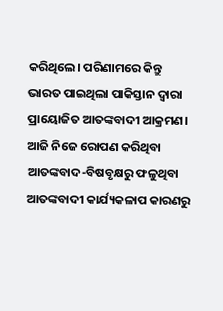କରିଥିଲେ। ପରିଣାମରେ କିନ୍ତୁ ଭାରତ ପାଇଥିଲା ପାକିସ୍ତାନ ଦ୍ୱାରା ପ୍ରାୟୋଜିତ ଆତଙ୍କବାଦୀ ଆକ୍ରମଣ। ଆଜି ନିଜେ ରୋପଣ କରିଥିବା ଆତଙ୍କବାଦ-ବିଷବୃକ୍ଷରୁ ଫଳୁଥିବା ଆତଙ୍କବାଦୀ କାର୍ଯ୍ୟକଳାପ କାରଣରୁ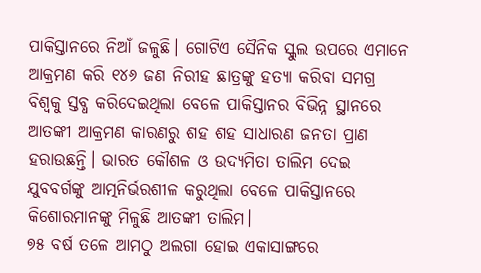ପାକିସ୍ତାନରେ ନିଆଁ ଜଳୁଛି। ଗୋଟିଏ ସୈନିକ ସ୍କୁଲ ଉପରେ ଏମାନେ ଆକ୍ରମଣ କରି ୧୪୬ ଜଣ ନିରୀହ ଛାତ୍ରଙ୍କୁ ହତ୍ୟା କରିବା ସମଗ୍ର ବିଶ୍ୱକୁ ସ୍ତବ୍ଧ କରିଦେଇଥିଲା ବେଳେ ପାକିସ୍ତାନର ବିଭିନ୍ନ ସ୍ଥାନରେ ଆତଙ୍କୀ ଆକ୍ରମଣ କାରଣରୁ ଶହ ଶହ ସାଧାରଣ ଜନତା ପ୍ରାଣ ହରାଉଛନ୍ତି। ଭାରତ କୌଶଳ ଓ ଉଦ୍ୟମିତା ତାଲିମ ଦେଇ ଯୁବବର୍ଗଙ୍କୁ ଆତ୍ମନିର୍ଭରଶୀଳ କରୁଥିଲା ବେଳେ ପାକିସ୍ତାନରେ କିଶୋରମାନଙ୍କୁ ମିଳୁଛି ଆତଙ୍କୀ ତାଲିମ।
୭୫ ବର୍ଷ ତଳେ ଆମଠୁ ଅଲଗା ହୋଇ ଏକାସାଙ୍ଗରେ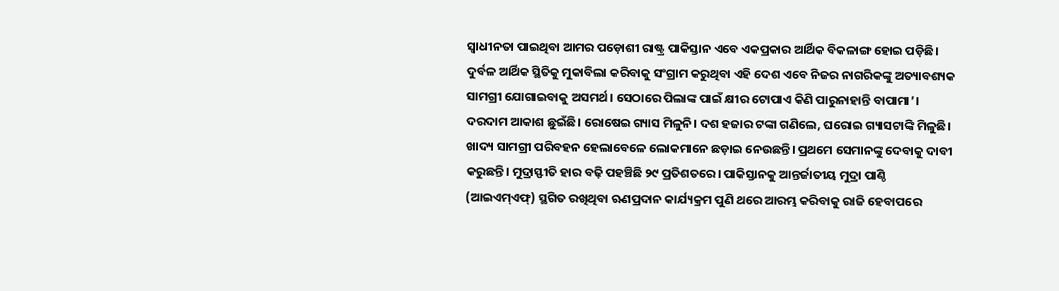ସ୍ୱାଧୀନତା ପାଇଥିବା ଆମର ପଡ଼ୋଶୀ ରାଷ୍ଟ୍ର ପାକିସ୍ତାନ ଏବେ ଏକପ୍ରକାର ଆର୍ଥିକ ବିକଳାଙ୍ଗ ହୋଇ ପଡ଼ିଛି। ଦୁର୍ବଳ ଆର୍ଥିକ ସ୍ଥିତିକୁ ମୁକାବିଲା କରିବାକୁ ସଂଗ୍ରାମ କରୁଥିବା ଏହି ଦେଶ ଏବେ ନିଜର ନାଗରିକଙ୍କୁ ଅତ୍ୟାବଶ୍ୟକ ସାମଗ୍ରୀ ଯୋଗାଇବାକୁ ଅସମର୍ଥ। ସେଠାରେ ପିଲାଙ୍କ ପାଇଁ କ୍ଷୀର ଟୋପାଏ କିଣି ପାରୁନାହାନ୍ତି ବାପାମା’। ଦରଦାମ ଆକାଶ ଛୁଇଁଛି। ରୋଷେଇ ଗ୍ୟାସ ମିଳୁନି। ଦଶ ହଜାର ଟଙ୍କା ଗଣିଲେ, ଘରୋଇ ଗ୍ୟାସଟାଙ୍କି ମିଳୁଛି। ଖାଦ୍ୟ ସାମଗ୍ରୀ ପରିବହନ ହେଲାବେଳେ ଲୋକମାନେ ଛଡ଼ାଇ ନେଉଛନ୍ତି। ପ୍ରଥମେ ସେମାନଙ୍କୁ ଦେବାକୁ ଦାବୀ କରୁଛନ୍ତି। ମୁଦ୍ରାସ୍ଫୀତି ହାର ବଢ଼ି ପହଞ୍ଚିଛି ୨୯ ପ୍ରତିଶତରେ। ପାକିସ୍ତାନକୁ ଆନ୍ତର୍ଜାତୀୟ ମୁଦ୍ରା ପାଣ୍ଠି (ଆଇଏମ୍ଏଫ୍) ସ୍ଥଗିତ ରଖିଥିବା ଋଣପ୍ରଦାନ କାର୍ଯ୍ୟକ୍ରମ ପୁଣି ଥରେ ଆରମ୍ଭ କରିବାକୁ ରାଜି ହେବାପରେ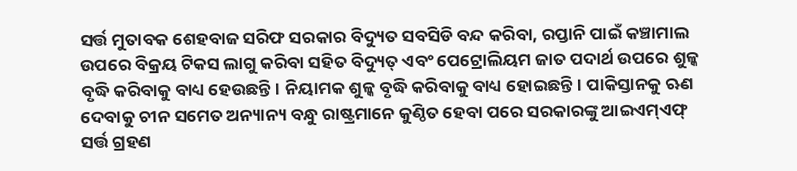ସର୍ତ୍ତ ମୁତାବକ ଶେହବାଜ ସରିଫ ସରକାର ବିଦ୍ୟୁତ ସବସିଡି ବନ୍ଦ କରିବା, ରପ୍ତାନି ପାଇଁ କଞ୍ଚାମାଲ ଉପରେ ବିକ୍ରୟ ଟିକସ ଲାଗୁ କରିବା ସହିତ ବିଦ୍ୟୁତ୍ ଏବଂ ପେଟ୍ରୋଲିୟମ ଜାତ ପଦାର୍ଥ ଉପରେ ଶୁଳ୍କ ବୃଦ୍ଧି କରିବାକୁ ବାଧ୍ୟ ହେଉଛନ୍ତି। ନିୟାମକ ଶୁଳ୍କ ବୃଦ୍ଧି କରିବାକୁ ବାଧ୍ୟ ହୋଇଛନ୍ତି। ପାକିସ୍ତାନକୁ ଋଣ ଦେବାକୁ ଚୀନ ସମେତ ଅନ୍ୟାନ୍ୟ ବନ୍ଧୁ ରାଷ୍ଟ୍ରମାନେ କୁଣ୍ଠିତ ହେବା ପରେ ସରକାରଙ୍କୁ ଆଇଏମ୍ଏଫ୍ ସର୍ତ୍ତ ଗ୍ରହଣ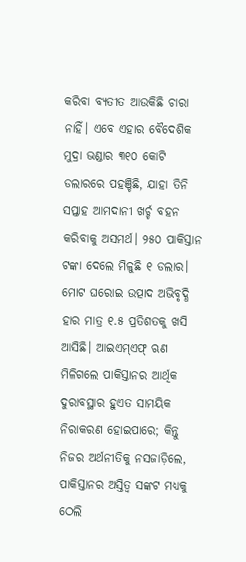କରିବା ବ୍ୟତୀତ ଆଉକିଛି ଚାରା ନାହିଁ। ଏବେ ଏହାର ବୈଦେଶିକ ମୁଦ୍ରା ଭଣ୍ଡାର ୩୧୦ କୋଟି ଡଲାରରେ ପହଞ୍ଚିଛି, ଯାହା ତିନି ସପ୍ତାହ ଆମଦାନୀ ଖର୍ଚ୍ଚ ବହନ କରିବାକୁ ଅସମର୍ଥ। ୨୫୦ ପାକିସ୍ତାନ ଟଙ୍କା ଦେଲେ ମିଳୁଛି ୧ ଡଲାର। ମୋଟ ଘରୋଇ ଉତ୍ପାଦ ଅଭିବୃଦ୍ଧି ହାର ମାତ୍ର ୧.୫ ପ୍ରତିଶତକୁ ଖସି ଆସିଛି। ଆଇଏମ୍ଏଫ୍ ଋଣ ମିଳିଗଲେ ପାକିସ୍ତାନର ଆର୍ଥିକ ଦୁରାବସ୍ଥାର ହୁଏତ ସାମୟିକ ନିରାକରଣ ହୋଇପାରେ; କିନ୍ତୁ ନିଜର ଅର୍ଥନୀତିକୁ ନସଜାଡ଼ିଲେ, ପାକିସ୍ତାନର ଅସ୍ତିତ୍ୱ ସଙ୍କଟ ମଧ୍ୟକୁ ଠେଲି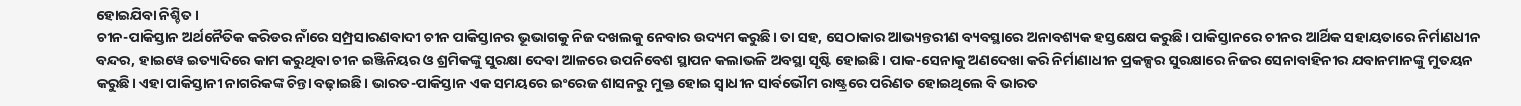ହୋଇଯିବା ନିଶ୍ଚିତ।
ଚୀନ-ପାକିସ୍ତାନ ଅର୍ଥନୈତିକ କରିଡର ନାଁରେ ସମ୍ପ୍ରସାରଣବାଦୀ ଚୀନ ପାକିସ୍ତାନର ଭୂଭାଗକୁ ନିଜ ଦଖଲକୁ ନେବାର ଉଦ୍ୟମ କରୁଛି। ତା ସହ, ସେଠାକାର ଆଭ୍ୟନ୍ତରୀଣ ବ୍ୟବସ୍ଥାରେ ଅନାବଶ୍ୟକ ହସ୍ତକ୍ଷେପ କରୁଛି। ପାକିସ୍ତାନରେ ଚୀନର ଆର୍ଥିକ ସହାୟତାରେ ନିର୍ମାଣଧୀନ ବନ୍ଦର, ହାଇୱେ ଇତ୍ୟାଦିରେ କାମ କରୁଥିବା ଚୀନ ଇଞ୍ଜିନିୟର ଓ ଶ୍ରମିକଙ୍କୁ ସୁରକ୍ଷା ଦେବା ଆଳରେ ଉପନିବେଶ ସ୍ଥାପନ କଲାଭଳି ଅବସ୍ଥା ସୃଷ୍ଟି ହୋଇଛି। ପାକ-ସେନାକୁ ଅଣଦେଖା କରି ନିର୍ମାଣାଧୀନ ପ୍ରକଳ୍ପର ସୁରକ୍ଷାରେ ନିଜର ସେନାବାହିନୀର ଯବାନମାନଙ୍କୁ ମୁତୟନ କରୁଛି। ଏହା ପାକିସ୍ତାନୀ ନାଗରିକଙ୍କ ଚିନ୍ତା ବଢ଼ାଇଛି। ଭାରତ-ପାକିସ୍ତାନ ଏକ ସମୟରେ ଇଂରେଜ ଶାସନରୁ ମୁକ୍ତ ହୋଇ ସ୍ୱାଧୀନ ସାର୍ବଭୌମ ରାଷ୍ଟ୍ରରେ ପରିଣତ ହୋଇଥିଲେ ବି ଭାରତ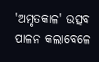'ଅମୃତକାଳ' ଉତ୍ସବ ପାଳନ କଲାବେଳେ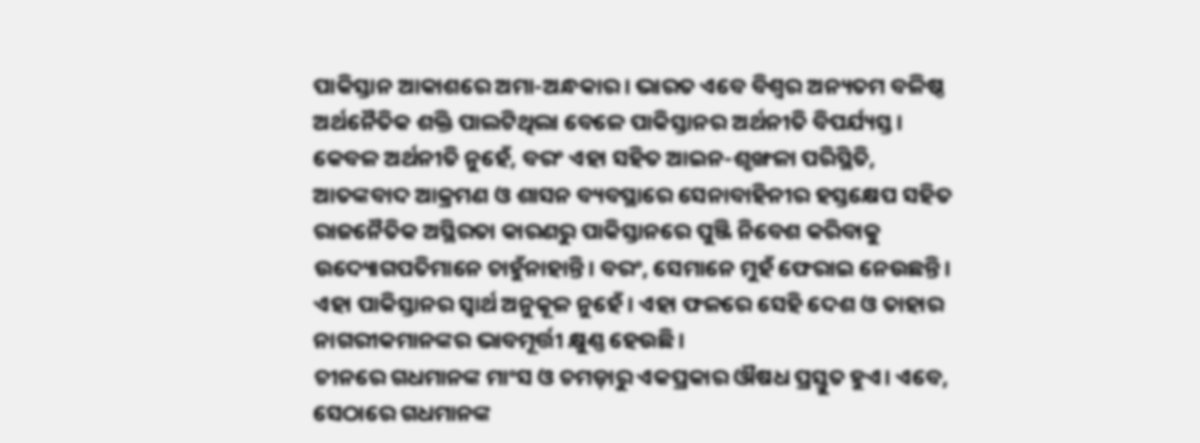ପାକିସ୍ତାନ ଆକାଶରେ ଅମା-ଅନ୍ଧକାର। ଭାରତ ଏବେ ବିଶ୍ୱର ଅନ୍ୟତମ ବଳିଷ୍ଠ ଅର୍ଥନୈତିକ ଶକ୍ତି ପାଲଟିଥିଲା ବେଳେ ପାକିସ୍ତାନର ଅର୍ଥନୀତି ବିପର୍ଯ୍ୟସ୍ତ। କେବଳ ଅର୍ଥନୀତି ନୁହେଁ, ବରଂ ଏହା ସହିତ ଆଇନ-ଶୃଙ୍ଖଳା ପରିସ୍ଥିତି, ଆତଙ୍କବାଦ ଆକ୍ରମଣ ଓ ଶାସନ ବ୍ୟବସ୍ଥାରେ ସେନାବାହିନୀର ହସ୍ତକ୍ଷେପ ସହିତ ରାଜନୈତିକ ଅସ୍ଥିରତା କାରଣରୁ ପାକିସ୍ତାନରେ ପୁଞ୍ଜି ନିବେଶ କରିବାକୁ ଉଦ୍ୟୋଗପତିମାନେ ଚାହୁଁନାହାନ୍ତି। ବରଂ, ସେମାନେ ମୁହଁ ଫେରାଇ ନେଉଛନ୍ତି। ଏହା ପାକିସ୍ତାନର ସ୍ୱାର୍ଥ ଅନୁକୂଳ ନୁହେଁ। ଏହା ଫଳରେ ସେହି ଦେଶ ଓ ତାହାର ନାଗରୀକମାନଙ୍କର ଭାବମୂର୍ତ୍ତୀ କ୍ଷୁଣ୍ଣ ହେଉଛି।
ଚୀନରେ ଗଧମାନଙ୍କ ମାଂସ ଓ ଚମଡ଼ାରୁ ଏକପ୍ରକାର ଔଷଧ ପ୍ରସ୍ତୁତ ହୁଏ। ଏବେ, ସେଠାରେ ଗଧମାନଙ୍କ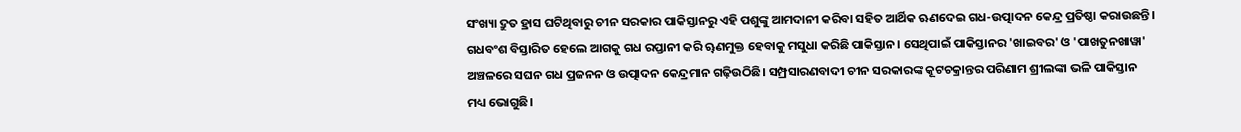ସଂଖ୍ୟା ଦ୍ରୁତ ହ୍ରାସ ଘଟିଥିବାରୁ ଚୀନ ସରକାର ପାକିସ୍ତାନରୁ ଏହି ପଶୁଙ୍କୁ ଆମଦାନୀ କରିବା ସହିତ ଆର୍ଥିକ ଋଣଦେଇ ଗଧ-ଉତ୍ପାଦନ କେନ୍ଦ୍ର ପ୍ରତିଷ୍ଠା କରାଉଛନ୍ତି। ଗଧବଂଶ ବିସ୍ତାରିତ ହେଲେ ଆଗକୁ ଗଧ ରପ୍ତାନୀ କରି ୠଣମୁକ୍ତ ହେବାକୁ ମସୁଧା କରିଛି ପାକିସ୍ତାନ। ସେଥିପାଇଁ ପାକିସ୍ତାନର 'ଖାଇବର' ଓ 'ପାଖତୁନଖାୱା' ଅଞ୍ଚଳରେ ସଘନ ଗଧ ପ୍ରଜନନ ଓ ଉତ୍ପାଦନ କେନ୍ଦ୍ରମାନ ଗଢ଼ିଉଠିଛି। ସମ୍ପ୍ରସାରଣବାଦୀ ଚୀନ ସରକାରଙ୍କ କୂଟଚକ୍ରାନ୍ତର ପରିଣାମ ଶ୍ରୀଲଙ୍କା ଭଳି ପାକିସ୍ତାନ ମଧ୍ୟ ଭୋଗୁଛି।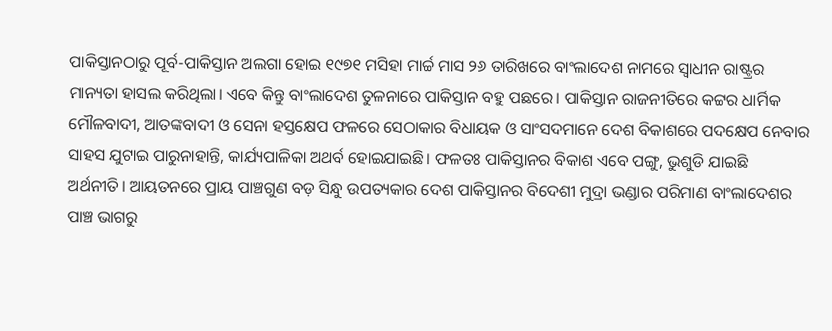ପାକିସ୍ତାନଠାରୁ ପୂର୍ବ-ପାକିସ୍ତାନ ଅଲଗା ହୋଇ ୧୯୭୧ ମସିହା ମାର୍ଚ୍ଚ ମାସ ୨୬ ତାରିଖରେ ବାଂଲାଦେଶ ନାମରେ ସ୍ୱାଧୀନ ରାଷ୍ଟ୍ରର ମାନ୍ୟତା ହାସଲ କରିଥିଲା। ଏବେ କିନ୍ତୁ ବାଂଲାଦେଶ ତୁଳନାରେ ପାକିସ୍ତାନ ବହୁ ପଛରେ। ପାକିସ୍ତାନ ରାଜନୀତିରେ କଟ୍ଟର ଧାର୍ମିକ ମୌଳବାଦୀ, ଆତଙ୍କବାଦୀ ଓ ସେନା ହସ୍ତକ୍ଷେପ ଫଳରେ ସେଠାକାର ବିଧାୟକ ଓ ସାଂସଦମାନେ ଦେଶ ବିକାଶରେ ପଦକ୍ଷେପ ନେବାର ସାହସ ଯୁଟାଇ ପାରୁନାହାନ୍ତି, କାର୍ଯ୍ୟପାଳିକା ଅଥର୍ବ ହୋଇଯାଇଛି। ଫଳତଃ ପାକିସ୍ତାନର ବିକାଶ ଏବେ ପଙ୍ଗୁ, ଭୁଶୁଡି ଯାଇଛି ଅର୍ଥନୀତି। ଆୟତନରେ ପ୍ରାୟ ପାଞ୍ଚଗୁଣ ବଡ଼ ସିନ୍ଧୁ ଉପତ୍ୟକାର ଦେଶ ପାକିସ୍ତାନର ବିଦେଶୀ ମୁଦ୍ରା ଭଣ୍ଡାର ପରିମାଣ ବାଂଲାଦେଶର ପାଞ୍ଚ ଭାଗରୁ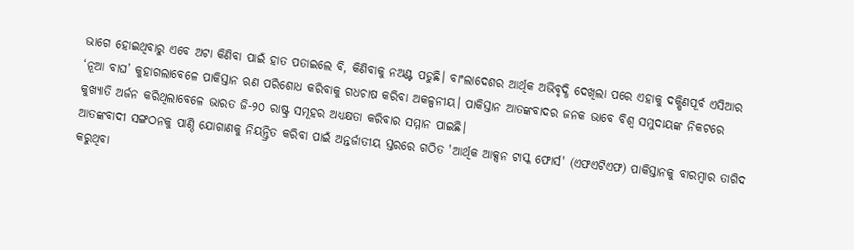ଭାଗେ ହୋଇଥିବାରୁ ଏବେ ଅଟା କିଣିବା ପାଇଁ ହାତ ପତାଇଲେ ବି, କିଣିବାକୁ ନଅଣ୍ଟ ପଡୁଛି। ବାଂଲାଦେଶର ଆର୍ଥିକ ଅଭିବୃଦ୍ଧି ଦେଖିଲା ପରେ ଏହାକୁ ଦକ୍ଷିଣପୂର୍ବ ଏସିଆର ‘ନୂଆ ବାଘ’ କୁହାଗଲାବେଳେ ପାକିସ୍ତାନ ଋଣ ପରିଶୋଧ କରିବାକୁ ଗଧଚାଷ କରିବା ଅକଳ୍ପନୀୟ। ପାକିସ୍ତାନ ଆତଙ୍କବାଦର ଜନକ ଭାବେ ବିଶ୍ୱ ସମୁଦାୟଙ୍କ ନିକଟରେ କୁଖ୍ୟାତି ଅର୍ଜନ କରିଥିଲାବେଳେ ଭାରତ ଜି-୨୦ ରାଷ୍ଟ୍ର ସମୂହର ଅଧ୍ୟକ୍ଷତା କରିବାର ସମ୍ମାନ ପାଇଛି।
ଆତଙ୍କବାଦୀ ସଙ୍ଗଠନକୁ ପାଣ୍ଠି ଯୋଗାଣକୁ ନିୟନ୍ତ୍ରିତ କରିବା ପାଇଁ ଅନ୍ତର୍ଜାତୀୟ ସ୍ତରରେ ଗଠିତ 'ଆର୍ଥିକ ଆକ୍ସନ ଟାସ୍କ ଫୋର୍ସ' (ଏଫଏଟିଏଫ) ପାକିସ୍ତାନକୁ ବାରମ୍ବାର ତାଗିଦ କରୁଥିବା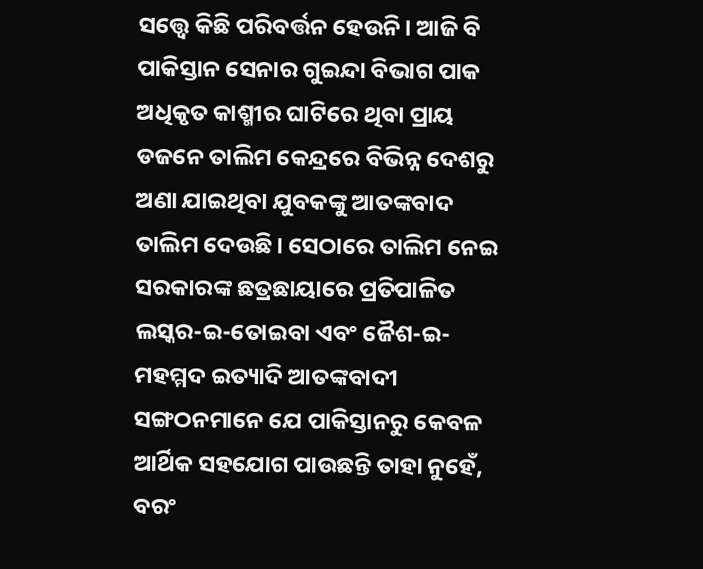ସତ୍ତ୍ୱେ କିଛି ପରିବର୍ତ୍ତନ ହେଉନି। ଆଜି ବି ପାକିସ୍ତାନ ସେନାର ଗୁଇନ୍ଦା ବିଭାଗ ପାକ ଅଧିକୃତ କାଶ୍ମୀର ଘାଟିରେ ଥିବା ପ୍ରାୟ ଡଜନେ ତାଲିମ କେନ୍ଦ୍ରରେ ବିଭିନ୍ନ ଦେଶରୁ ଅଣା ଯାଇଥିବା ଯୁବକଙ୍କୁ ଆତଙ୍କବାଦ ତାଲିମ ଦେଉଛି। ସେଠାରେ ତାଲିମ ନେଇ ସରକାରଙ୍କ ଛତ୍ରଛାୟାରେ ପ୍ରତିପାଳିତ ଲସ୍କର-ଇ-ତୋଇବା ଏବଂ ଜୈଶ-ଇ-ମହମ୍ମଦ ଇତ୍ୟାଦି ଆତଙ୍କବାଦୀ ସଙ୍ଗଠନମାନେ ଯେ ପାକିସ୍ତାନରୁ କେବଳ ଆର୍ଥିକ ସହଯୋଗ ପାଉଛନ୍ତି ତାହା ନୁହେଁ, ବରଂ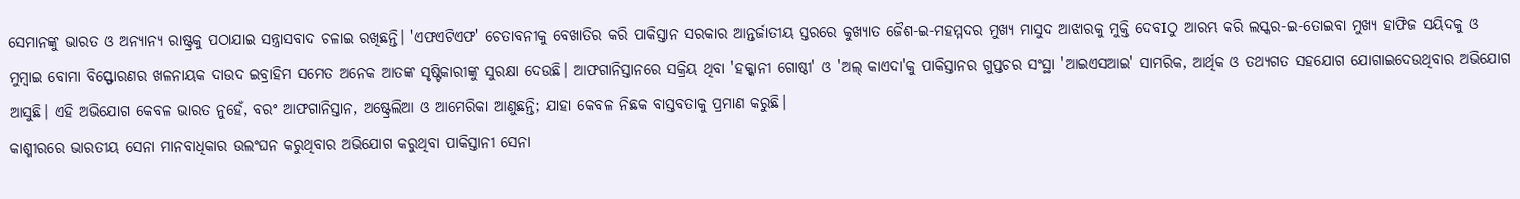ସେମାନଙ୍କୁ ଭାରତ ଓ ଅନ୍ୟାନ୍ୟ ରାଷ୍ଟ୍ରକୁ ପଠାଯାଇ ସନ୍ତ୍ରାସବାଦ ଚଳାଇ ରଖିଛନ୍ତି। 'ଏଫଏଟିଏଫ' ଚେତାବନୀକୁ ବେଖାତିର କରି ପାକିସ୍ତାନ ସରକାର ଆନ୍ତର୍ଜାତୀୟ ସ୍ତରରେ କୁଖ୍ୟାତ ଜୈଶ-ଇ-ମହମ୍ମଦର ମୁଖ୍ୟ ମାସୁଦ ଆଝାରକୁ ମୁକ୍ତି ଦେବIଠୁ ଆରମ୍ଭ କରି ଲସ୍କର-ଇ-ତୋଇବା ମୁଖ୍ୟ ହାଫିଜ ସୟିଦକୁ ଓ ମୁମ୍ବାଇ ବୋମା ବିସ୍ଫୋରଣର ଖଳନାୟକ ଦାଉଦ ଇବ୍ରାହିମ ସମେତ ଅନେକ ଆତଙ୍କ ସୃଷ୍ଟିକାରୀଙ୍କୁ ସୁରକ୍ଷା ଦେଉଛି। ଆଫଗାନିସ୍ତାନରେ ସକ୍ରିୟ ଥିବା 'ହକ୍କାନୀ ଗୋଷ୍ଠୀ' ଓ 'ଅଲ୍ କାଏଦା'କୁ ପାକିସ୍ତାନର ଗୁପ୍ତଚର ସଂସ୍ଥା 'ଆଇଏସଆଇ' ସାମରିକ, ଆର୍ଥିକ ଓ ତଥ୍ୟଗତ ସହଯୋଗ ଯୋଗାଇଦେଉଥିବାର ଅଭିଯୋଗ ଆସୁଛି। ଏହି ଅଭିଯୋଗ କେବଳ ଭାରତ ନୁହେଁ, ବରଂ ଆଫଗାନିସ୍ତାନ, ଅଷ୍ଟ୍ରେଲିଆ ଓ ଆମେରିକା ଆଣୁଛନ୍ତି; ଯାହା କେବଳ ନିଛକ ବାସ୍ତବତାକୁ ପ୍ରମାଣ କରୁଛି।
କାଶ୍ମୀରରେ ଭାରତୀୟ ସେନା ମାନବାଧିକାର ଉଲଂଘନ କରୁଥିବାର ଅଭିଯୋଗ କରୁଥିବା ପାକିସ୍ତାନୀ ସେନା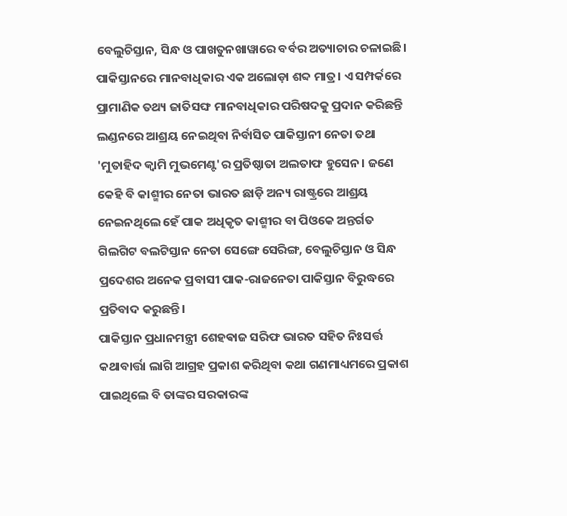ବେଲୁଚିସ୍ତାନ, ସିନ୍ଧ ଓ ପାଖତୁନଖାୱାରେ ବର୍ବର ଅତ୍ୟାଚାର ଚଳାଇଛି। ପାକିସ୍ତାନରେ ମାନବାଧିକାର ଏକ ଅଲୋଡ଼ା ଶବ୍ଦ ମାତ୍ର। ଏ ସମ୍ପର୍କରେ ପ୍ରାମାଣିକ ତଥ୍ୟ ଜାତିସଙ୍ଘ ମାନବାଧିକାର ପରିଷଦକୁ ପ୍ରଦାନ କରିଛନ୍ତି ଲଣ୍ଡନରେ ଆଶ୍ରୟ ନେଇଥିବା ନିର୍ବାସିତ ପାକିସ୍ତାନୀ ନେତା ତଥା 'ମୁତାହିଦ କ୍ଵାମି ମୁଭମେଣ୍ଟ'ର ପ୍ରତିଷ୍ଠାତା ଅଲତାଫ ହୁସେନ। ଜଣେ କେହି ବି କାଶ୍ମୀର ନେତା ଭାରତ ଛାଡ଼ି ଅନ୍ୟ ରାଷ୍ଟ୍ରରେ ଆଶ୍ରୟ ନେଇନଥିଲେ ହେଁ ପାକ ଅଧିକୃତ କାଶ୍ମୀର ବା ପିଓକେ ଅନ୍ତର୍ଗତ ଗିଲଗିଟ ବଲଟିସ୍ତାନ ନେତା ସେଙ୍ଗେ ସେରିଙ୍ଗ, ବେଲୁଚିସ୍ତାନ ଓ ସିନ୍ଧ ପ୍ରଦେଶର ଅନେକ ପ୍ରବାସୀ ପାକ-ରାଜନେତା ପାକିସ୍ତାନ ବିରୁଦ୍ଧରେ ପ୍ରତିବାଦ କରୁଛନ୍ତି।
ପାକିସ୍ତାନ ପ୍ରଧାନମନ୍ତ୍ରୀ ଶେହଵାଜ ସରିଫ ଭାରତ ସହିତ ନିଃସର୍ତ୍ତ କଥାବାର୍ତ୍ତା ଲାଗି ଆଗ୍ରହ ପ୍ରକାଶ କରିଥିବା କଥା ଗଣମାଧ୍ୟମରେ ପ୍ରକାଶ ପାଇଥିଲେ ବି ତାଙ୍କର ସରକାରଙ୍କ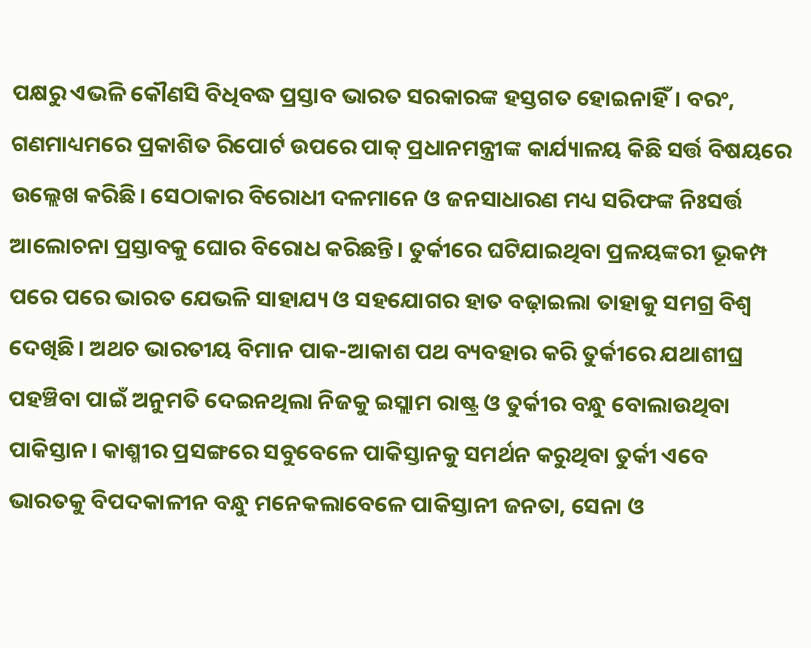ପକ୍ଷରୁ ଏଭଳି କୌଣସି ବିଧିବଦ୍ଧ ପ୍ରସ୍ତାବ ଭାରତ ସରକାରଙ୍କ ହସ୍ତଗତ ହୋଇନାହିଁ। ବରଂ, ଗଣମାଧ୍ୟମରେ ପ୍ରକାଶିତ ରିପୋର୍ଟ ଉପରେ ପାକ୍ ପ୍ରଧାନମନ୍ତ୍ରୀଙ୍କ କାର୍ଯ୍ୟାଳୟ କିଛି ସର୍ତ୍ତ ବିଷୟରେ ଉଲ୍ଲେଖ କରିଛି। ସେଠାକାର ବିରୋଧୀ ଦଳମାନେ ଓ ଜନସାଧାରଣ ମଧ୍ୟ ସରିଫଙ୍କ ନିଃସର୍ତ୍ତ ଆଲୋଚନା ପ୍ରସ୍ତାବକୁ ଘୋର ବିରୋଧ କରିଛନ୍ତି। ତୁର୍କୀରେ ଘଟିଯାଇଥିବା ପ୍ରଳୟଙ୍କରୀ ଭୂକମ୍ପ ପରେ ପରେ ଭାରତ ଯେଭଳି ସାହାଯ୍ୟ ଓ ସହଯୋଗର ହାତ ବଢ଼ାଇଲା ତାହାକୁ ସମଗ୍ର ବିଶ୍ୱ ଦେଖିଛି। ଅଥଚ ଭାରତୀୟ ବିମାନ ପାକ-ଆକାଶ ପଥ ବ୍ୟବହାର କରି ତୁର୍କୀରେ ଯଥାଶୀଘ୍ର ପହଞ୍ଚିବା ପାଇଁ ଅନୁମତି ଦେଇନଥିଲା ନିଜକୁ ଇସ୍ଲାମ ରାଷ୍ଟ୍ର ଓ ତୁର୍କୀର ବନ୍ଧୁ ବୋଲାଉଥିବା ପାକିସ୍ତାନ। କାଶ୍ମୀର ପ୍ରସଙ୍ଗରେ ସବୁବେଳେ ପାକିସ୍ତାନକୁ ସମର୍ଥନ କରୁଥିବା ତୁର୍କୀ ଏବେ ଭାରତକୁ ବିପଦକାଳୀନ ବନ୍ଧୁ ମନେକଲାବେଳେ ପାକିସ୍ତାନୀ ଜନତା, ସେନା ଓ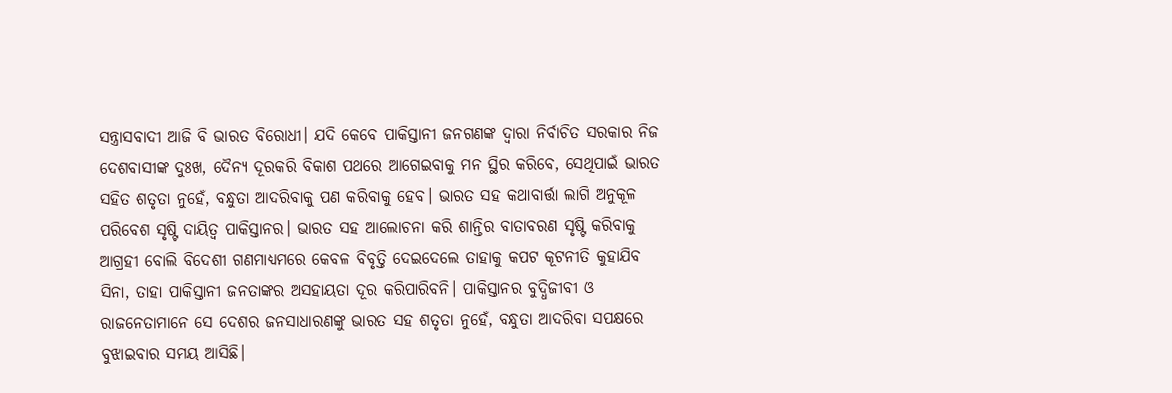ସନ୍ତ୍ରାସବାଦୀ ଆଜି ବି ଭାରତ ବିରୋଧୀ। ଯଦି କେବେ ପାକିସ୍ତାନୀ ଜନଗଣଙ୍କ ଦ୍ୱାରା ନିର୍ବାଚିତ ସରକାର ନିଜ ଦେଶବାସୀଙ୍କ ଦୁଃଖ, ଦୈନ୍ୟ ଦୂରକରି ବିକାଶ ପଥରେ ଆଗେଇବାକୁ ମନ ସ୍ଥିର କରିବେ, ସେଥିପାଇଁ ଭାରତ ସହିତ ଶତୃତା ନୁହେଁ, ବନ୍ଧୁତା ଆଦରିବାକୁ ପଣ କରିବାକୁ ହେବ। ଭାରତ ସହ କଥାବାର୍ତ୍ତା ଲାଗି ଅନୁକୂଳ ପରିବେଶ ସୃଷ୍ଟି ଦାୟିତ୍ୱ ପାକିସ୍ତାନର। ଭାରତ ସହ ଆଲୋଚନା କରି ଶାନ୍ତିର ବାତାବରଣ ସୃଷ୍ଟି କରିବାକୁ ଆଗ୍ରହୀ ବୋଲି ବିଦେଶୀ ଗଣମାଧ୍ୟମରେ କେବଳ ବିବୃତ୍ତି ଦେଇଦେଲେ ତାହାକୁ କପଟ କୂଟନୀତି କୁହାଯିବ ସିନା, ତାହା ପାକିସ୍ତାନୀ ଜନତାଙ୍କର ଅସହାୟତା ଦୂର କରିପାରିବନି। ପାକିସ୍ତାନର ବୁଦ୍ଧିଜୀବୀ ଓ ରାଜନେତାମାନେ ସେ ଦେଶର ଜନସାଧାରଣଙ୍କୁ ଭାରତ ସହ ଶତୃତା ନୁହେଁ, ବନ୍ଧୁତା ଆଦରିବା ସପକ୍ଷରେ ବୁଝାଇବାର ସମୟ ଆସିଛି।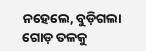ନହେଲେ, ବୁଡ଼ିଗଲା ଗୋଡ଼ ତଳକୁ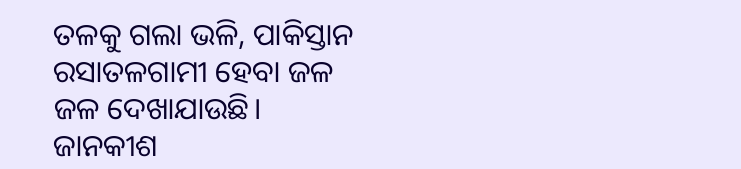ତଳକୁ ଗଲା ଭଳି, ପାକିସ୍ତାନ ରସାତଳଗାମୀ ହେବା ଜଳ ଜଳ ଦେଖାଯାଉଛି।
ଜାନକୀଶ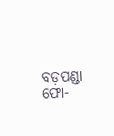ବଡ଼ପଣ୍ଡା
ଫୋ-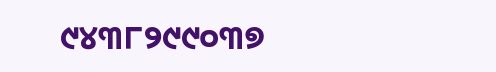୯୪୩୮୨୯୯୦୩୭